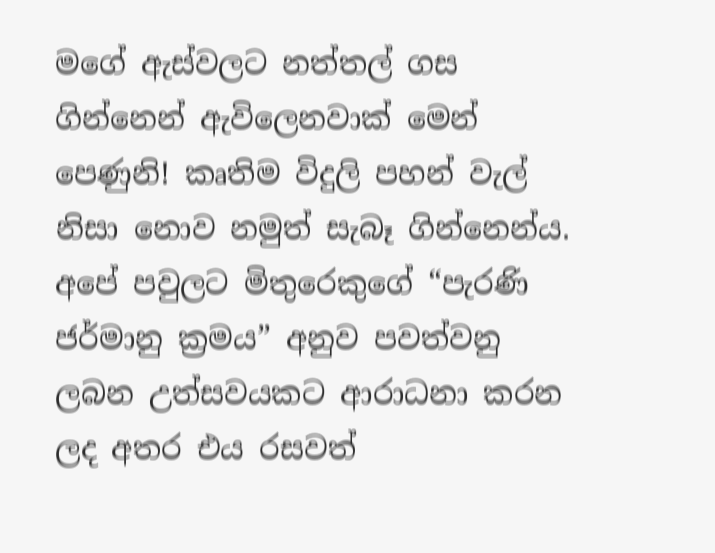මගේ ඇස්වලට නත්තල් ගස ගින්නෙන් ඇවිලෙනවාක් මෙන් පෙණුනි! කෘතිම විදුලි පහන් වැල් නිසා නොව නමුත් සැබෑ ගින්නෙන්ය. අපේ පවුලට මිතුරෙකුගේ “පැරණි ජර්මානු ක්‍රමය” අනුව පවත්වනු ලබන උත්සවයකට ආරාධනා කරන ලද අතර එය රසවත්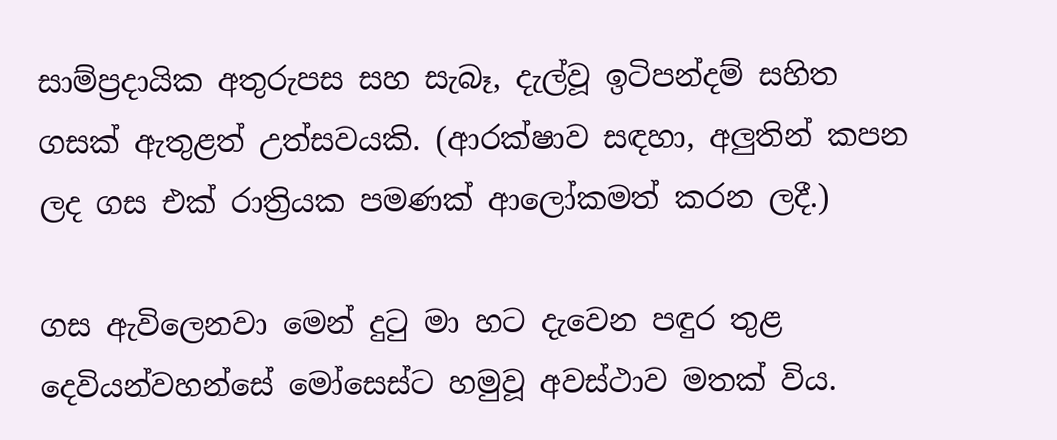සාම්ප්‍රදායික අතුරුපස සහ සැබෑ, දැල්වූ ඉටිපන්දම් සහිත ගසක් ඇතුළත් උත්සවයකි. (ආරක්ෂාව සඳහා, අලුතින් කපන ලද ගස එක් රාත්‍රියක පමණක් ආලෝකමත් කරන ලදී.)

ගස ඇවිලෙනවා මෙන් දුටු මා හට දැවෙන පඳුර තුළ දෙවියන්වහන්සේ මෝසෙස්ට හමුවූ අවස්ථාව මතක් විය.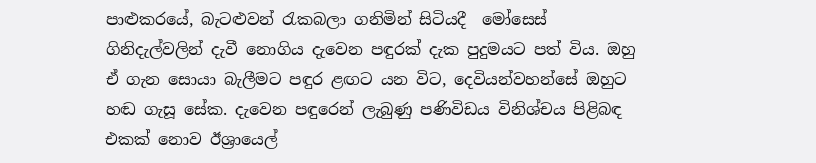පාළුකරයේ, බැටළුවන් රැකබලා ගනිමින් සිටියදී  මෝසෙස්  ගිනිදැල්වලින් දැවී නොගිය දැවෙන පඳුරක් දැක පුදුමයට පත් විය. ඔහු ඒ ගැන සොයා බැලීමට පඳුර ළඟට යන විට, දෙවියන්වහන්සේ ඔහුට හඬ ගැසූ සේක. දැවෙන පඳුරෙන් ලැබුණු පණිවිඩය විනිශ්චය පිළිබඳ එකක් නොව ඊශ්‍රායෙල්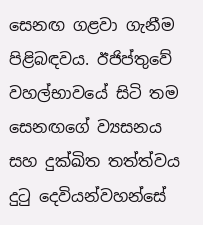සෙනඟ ගළවා ගැනීම පිළිබඳවය. ඊජිප්තුවේ වහල්භාවයේ සිටි තම සෙනඟගේ ව්‍යසනය සහ දුක්ඛිත තත්ත්වය දුටු දෙවියන්වහන්සේ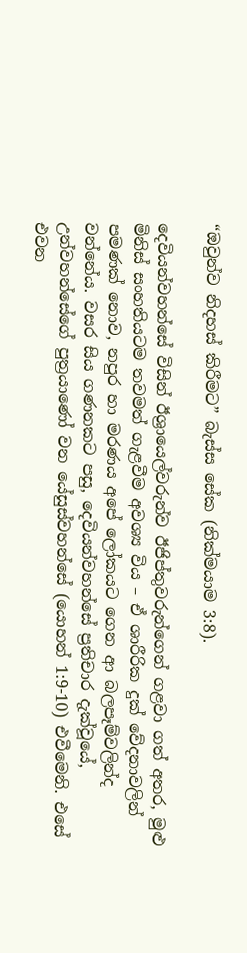“ඔවුන්ව නිදහස් කිරීමට” බැස්ස සේක (නික්මයාම 3:8).

දෙවියන්වහන්සේ විසින් ඊශ්‍රායෙල්වරුන්ව ඊජිප්තුවරුන්ගෙන් ගළවා ගත් අතර, මුළු මිනිස් සංහතියටම තවමත් ගැළවීම අවශ්‍ය විය – ඒ ශාරීරික දුක් වේදනාවලින් පමණක් නොව, නපුර හා මරණය අපේ ලෝකයට ගෙන ආ බලපෑම්වලින්ද වන්නේය. වසර සිය ගණනකට පසු, දෙවියන්වහන්සේ ප්‍රතිචාර දැක්වූයේ, උන්වහන්සේගේ පුත්‍රයාණෝ වන යේසුස්වහන්සේ (යොහන් 1:9-10) එවීමෙනි. එසේ එවන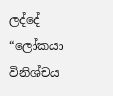ලද්දේ “ලෝකයා විනිශ්චය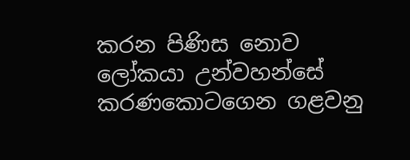කරන පිණිස නොව ලෝකයා උන්වහන්සේ කරණකොටගෙන ගළවනු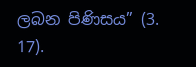ලබන පිණිසය” (3. 17).